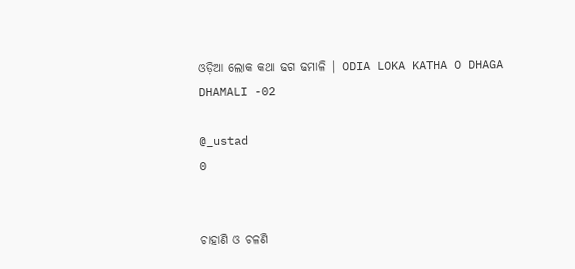ଓଡ଼ିଆ ଲୋକ କଥା ଢଗ ଢମାଳି | ODIA LOKA KATHA O DHAGA DHAMALI -02

@_ustad
0


ଚାହାଣି ଓ ଚଳଣି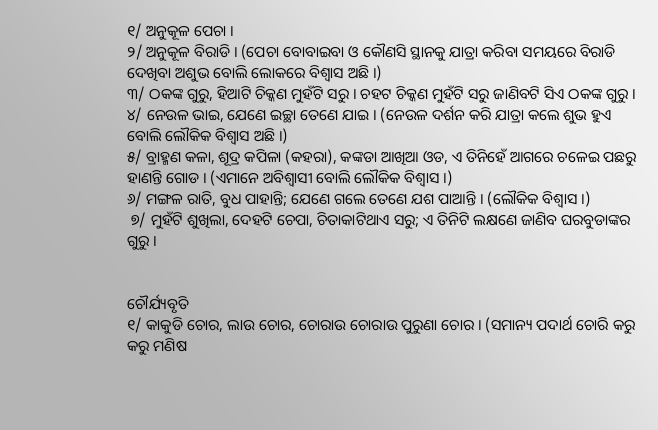୧/ ଅନୁକୂଳ ପେଚା ।
୨/ ଅନୁକୂଳ ବିରାଡି । (ପେଚା ବୋବାଇବା ଓ କୌଣସି ସ୍ଥାନକୁ ଯାତ୍ରା କରିବା ସମୟରେ ବିରାଡି ଦେଖିବା ଅଶୁଭ ବୋଲି ଲୋକରେ ବିଶ୍ୱାସ ଅଛି ।)
୩/ ଠକଙ୍କ ଗୁରୁ, ହିଆଟି ଚିକ୍କଣ ମୁହଁଟି ସରୁ । ଚହଟ ଚିକ୍କଣ ମୁହଁଟି ସରୁ ଜାଣିବଟି ସିଏ ଠକଙ୍କ ଗୁରୁ ।
୪/ ନେଉଳ ଭାଇ, ଯେଣେ ଇଚ୍ଛା ତେଣେ ଯାଇ । (ନେଉଳ ଦର୍ଶନ କରି ଯାତ୍ରା କଲେ ଶୁଭ ହୁଏ ବୋଲି ଲୌକିକ ବିଶ୍ୱାସ ଅଛି ।)
୫/ ବ୍ରାହ୍ମଣ କଳା, ଶୂଦ୍ର କପିଳା (କହରା), କଙ୍କଡା ଆଖିଆ ଓଡ, ଏ ତିନିହେଁ ଆଗରେ ଚଳେଇ ପଛରୁ ହାଣନ୍ତି ଗୋଡ । (ଏମାନେ ଅବିଶ୍ୱାସୀ ବୋଲି ଲୌକିକ ବିଶ୍ୱାସ ।)
୬/ ମଙ୍ଗଳ ରାତି, ବୁଧ ପାହାନ୍ତି; ଯେଣେ ଗଲେ ତେଣେ ଯଶ ପାଆନ୍ତି । (ଲୌକିକ ବିଶ୍ୱାସ ।)
 ୭/ ମୁହଁଟି ଶୁଖିଲା, ଦେହଟି ଚେପା, ଚିତାକାଟିଥାଏ ସରୁ; ଏ ତିନିଟି ଲକ୍ଷଣେ ଜାଣିବ ଘରବୁଡାଙ୍କର ଗୁରୁ ।


ଚୌର୍ଯ୍ୟବୃତି
୧/ କାକୁଡି ଚୋର, ଲାଉ ଚୋର, ଚୋରାଉ ଚୋରାଉ ପୁରୁଣା ଚୋର । (ସମାନ୍ୟ ପଦାର୍ଥ ଚୋରି କରୁ କରୁ ମଣିଷ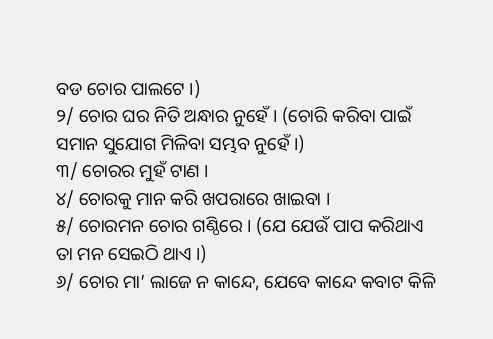ବଡ ଚୋର ପାଲଟେ ।)
୨/ ଚୋର ଘର ନିତି ଅନ୍ଧାର ନୁହେଁ । (ଚୋରି କରିବା ପାଇଁ ସମାନ ସୁଯୋଗ ମିଳିବା ସମ୍ଭବ ନୁହେଁ ।)
୩/ ଚୋରର ମୁହଁ ଟାଣ ।
୪/ ଚୋରକୁ ମାନ କରି ଖପରାରେ ଖାଇବା ।
୫/ ଚୋରମନ ଚୋର ଗଣ୍ଠିରେ । (ଯେ ଯେଉଁ ପାପ କରିଥାଏ ତା ମନ ସେଇଠି ଥାଏ ।)
୬/ ଚୋର ମା’ ଲାଜେ ନ କାନ୍ଦେ, ଯେବେ କାନ୍ଦେ କବାଟ କିଳି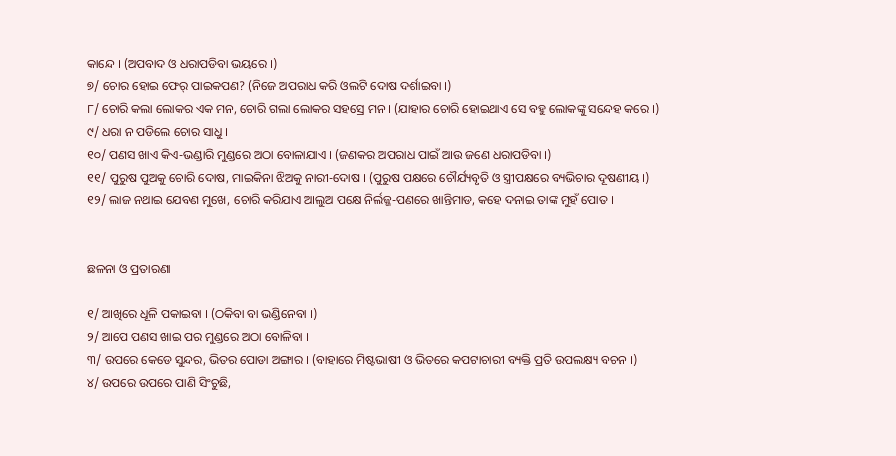କାନ୍ଦେ । (ଅପବାଦ ଓ ଧରାପଡିବା ଭୟରେ ।)
୭/ ଚୋର ହୋଇ ଫେର୍ ପାଇକପଣ? (ନିଜେ ଅପରାଧ କରି ଓଲଟି ଦୋଷ ଦର୍ଶାଇବା ।)
୮/ ଚୋରି କଲା ଲୋକର ଏକ ମନ, ଚୋରି ଗଲା ଲୋକର ସହସ୍ରେ ମନ । (ଯାହାର ଚୋରି ହୋଇଥାଏ ସେ ବହୁ ଲୋକଙ୍କୁ ସନ୍ଦେହ କରେ ।)
୯/ ଧରା ନ ପଡିଲେ ଚୋର ସାଧୁ ।
୧୦/ ପଣସ ଖାଏ କିଏ-ଭଣ୍ଡାରି ମୁଣ୍ଡରେ ଅଠା ବୋଳାଯାଏ । (ଜଣକର ଅପରାଧ ପାଇଁ ଆଉ ଜଣେ ଧରାପଡିବା ।)
୧୧/ ପୁରୁଷ ପୁଅକୁ ଚୋରି ଦୋଷ, ମାଇକିନା ଝିଅକୁ ନାରୀ-ଦୋଷ । (ପୁରୁଷ ପକ୍ଷରେ ଚୌର୍ଯ୍ୟବୃତି ଓ ସ୍ତ୍ରୀପକ୍ଷରେ ବ୍ୟଭିଚାର ଦୂଷଣୀୟ ।)
୧୨/ ଲାଜ ନଥାଇ ଯେବଣ ମୁଖେ, ଚୋରି କରିଯାଏ ଆଲୁଅ ପକ୍ଷେ ନିର୍ଲଜ୍ଜ-ପଣରେ ଖାନ୍ତିମାଡ, କହେ ଦନାଇ ତାଙ୍କ ମୁହଁ ପୋତ ।


ଛଳନା ଓ ପ୍ରତାରଣା

୧/ ଆଖିରେ ଧୂଳି ପକାଇବା । (ଠକିବା ବା ଭଣ୍ଡିନେବା ।)
୨/ ଆପେ ପଣସ ଖାଇ ପର ମୁଣ୍ଡରେ ଅଠା ବୋଳିବା ।
୩/ ଉପରେ କେଡେ ସୁନ୍ଦର, ଭିତର ପୋଡା ଅଙ୍ଗାର । (ବାହାରେ ମିଷ୍ଟଭାଷୀ ଓ ଭିତରେ କପଟାଚାରୀ ବ୍ୟକ୍ତି ପ୍ରତି ଉପଲକ୍ଷ୍ୟ ବଚନ ।)
୪/ ଉପରେ ଉପରେ ପାଣି ସିଂଚୁଛି,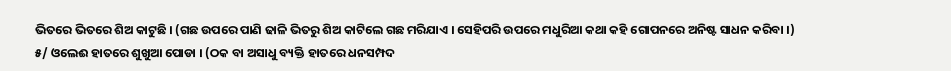ଭିତରେ ଭିତରେ ଶିଅ କାଟୁଛି । (ଗଛ ଉପରେ ପାଣି ଢାଳି ଭିତରୁ ଶିଅ କାଟିଲେ ଗଛ ମରିଯାଏ । ସେହିପରି ଉପରେ ମଧୁରିଆ କଥା କହି ଗୋପନରେ ଅନିଷ୍ଟ ସାଧନ କରିବା ।)
୫/ ଓଲେଈ ହାତରେ ଶୁଖୁଆ ପୋଡା । (ଠକ ବା ଅସାଧୁ ବ୍ୟକ୍ତି ହାତରେ ଧନସମ୍ପଦ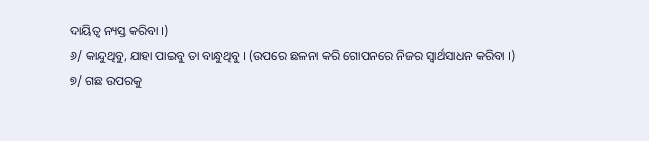ଦାୟିତ୍ୱ ନ୍ୟସ୍ତ କରିବା ।)
୬/ କାନ୍ଦୁଥିବୁ, ଯାହା ପାଇବୁ ତା ବାନ୍ଧୁଥିବୁ । (ଉପରେ ଛଳନା କରି ଗୋପନରେ ନିଜର ସ୍ୱାର୍ଥସାଧନ କରିବା ।)
୭/ ଗଛ ଉପରକୁ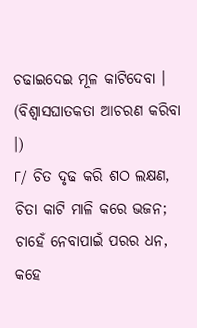ଚଢାଇଦେଇ ମୂଳ କାଟିଦେବା । (ବିଶ୍ୱାସଘାତକତା ଆଚରଣ କରିବା ।)
୮/ ଚିତ ଦୃଢ କରି ଶଠ ଲକ୍ଷଣ, ଚିତା କାଟି ମାଳି କରେ ଭଜନ; ଚାହେଁ ନେବାପାଇଁ ପରର ଧନ, କହେ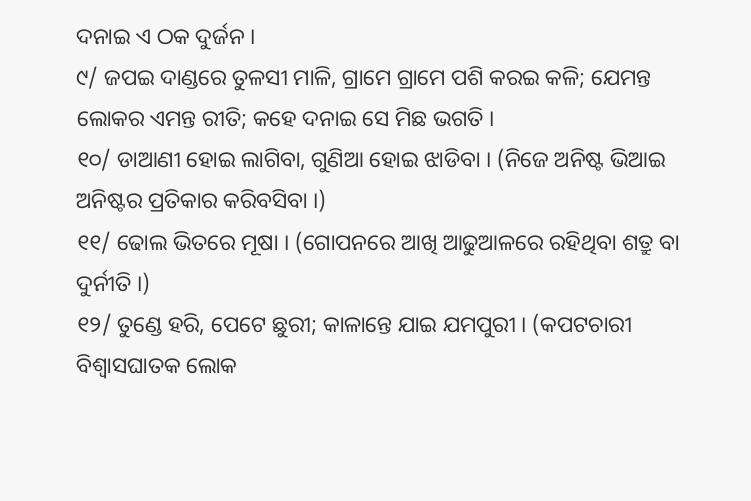ଦନାଇ ଏ ଠକ ଦୁର୍ଜନ ।
୯/ ଜପଇ ଦାଣ୍ଡରେ ତୁଳସୀ ମାଳି, ଗ୍ରାମେ ଗ୍ରାମେ ପଶି କରଇ କଳି; ଯେମନ୍ତ ଲୋକର ଏମନ୍ତ ରୀତି; କହେ ଦନାଇ ସେ ମିଛ ଭଗତି ।
୧୦/ ଡାଆଣୀ ହୋଇ ଲାଗିବା, ଗୁଣିଆ ହୋଇ ଝାଡିବା । (ନିଜେ ଅନିଷ୍ଟ ଭିଆଇ ଅନିଷ୍ଟର ପ୍ରତିକାର କରିବସିବା ।)
୧୧/ ଢୋଲ ଭିତରେ ମୂଷା । (ଗୋପନରେ ଆଖି ଆଢୁଆଳରେ ରହିଥିବା ଶତ୍ରୁ ବା ଦୁର୍ନୀତି ।)
୧୨/ ତୁଣ୍ଡେ ହରି, ପେଟେ ଛୁରୀ; କାଳାନ୍ତେ ଯାଇ ଯମପୁରୀ । (କପଟଚାରୀ ବିଶ୍ୱାସଘାତକ ଲୋକ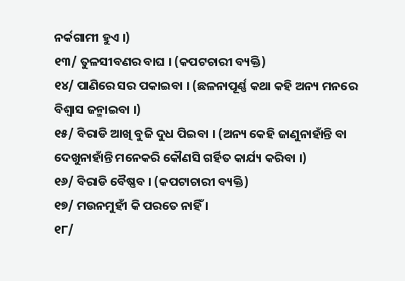ନର୍କଗାମୀ ହୁଏ ।)
୧୩/ ତୁଳସୀବଣର ବାଘ । (କପଟଚାରୀ ବ୍ୟକ୍ତି)
୧୪/ ପାଣିରେ ସର ପକାଇବା । (ଛଳନାପୂର୍ଣ୍ଣ କଥା କହି ଅନ୍ୟ ମନରେ ବିଶ୍ୱାସ ଜନ୍ମାଇବା ।)
୧୫/ ବିରାଡି ଆଖି ବୁଜି ଦୁଧ ପିଇବା । (ଅନ୍ୟ କେହି ଜାଣୁନାହାଁନ୍ତି ବା ଦେଖୁନାହାଁନ୍ତି ମନେକରି କୌଣସି ଗର୍ହିତ କାର୍ଯ୍ୟ କରିବା ।)
୧୬/ ବିରାଡି ବୈଷ୍ଣବ । (କପଟାଚାରୀ ବ୍ୟକ୍ତି)
୧୭/ ମଉନମୁହୀଁ କି ପରତେ ନାହିଁ ।
୧୮/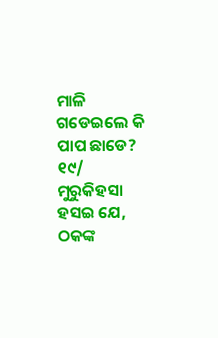ମାଳି ଗଡେଇଲେ କି ପାପ ଛାଡେ?
୧୯/ ମୁରୁକିହସା ହସଇ ଯେ, ଠକଙ୍କ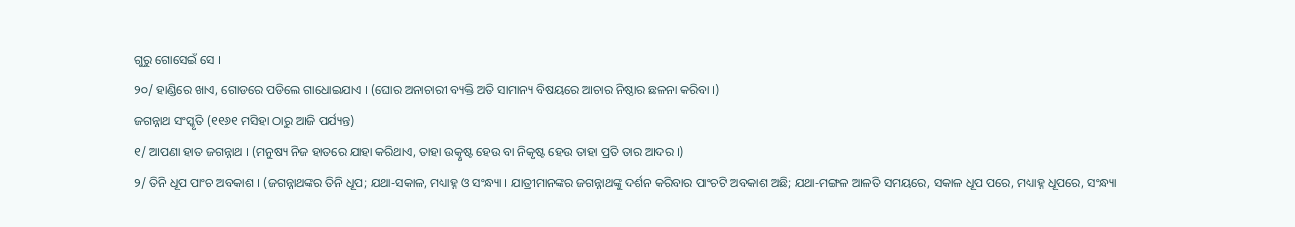ଗୁରୁ ଗୋସେଇଁ ସେ ।
୨୦/ ହାଣ୍ଡିରେ ଖାଏ, ଗୋଡରେ ପଡିଲେ ଗାଧୋଇଯାଏ । (ଘୋର ଅନାଚାରୀ ବ୍ୟକ୍ତି ଅତି ସାମାନ୍ୟ ବିଷୟରେ ଆଚାର ନିଷ୍ଠାର ଛଳନା କରିବା ।)
ଜଗନ୍ନାଥ ସଂସ୍କୃତି (୧୧୬୧ ମସିହା ଠାରୁ ଆଜି ପର୍ଯ୍ୟନ୍ତ)
୧/ ଆପଣା ହାତ ଜଗନ୍ନାଥ । (ମନୁଷ୍ୟ ନିଜ ହାତରେ ଯାହା କରିଥାଏ, ତାହା ଉତ୍କୃଷ୍ଟ ହେଉ ବା ନିକୃଷ୍ଟ ହେଉ ତାହା ପ୍ରତି ତାର ଆଦର ।)
୨/ ତିନି ଧୂପ ପାଂଚ ଅବକାଶ । (ଜଗନ୍ନାଥଙ୍କର ତିନି ଧୂପ; ଯଥା-ସକାଳ, ମଧ୍ୟାହ୍ନ ଓ ସଂନ୍ଧ୍ୟା । ଯାତ୍ରୀମାନଙ୍କର ଜଗନ୍ନାଥଙ୍କୁ ଦର୍ଶନ କରିବାର ପାଂଚଟି ଅବକାଶ ଅଛି; ଯଥା-ମଙ୍ଗଳ ଆଳତି ସମୟରେ, ସକାଳ ଧୂପ ପରେ, ମଧ୍ୟାହ୍ନ ଧୂପରେ, ସଂନ୍ଧ୍ୟା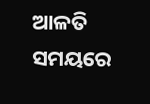ଆଳତି ସମୟରେ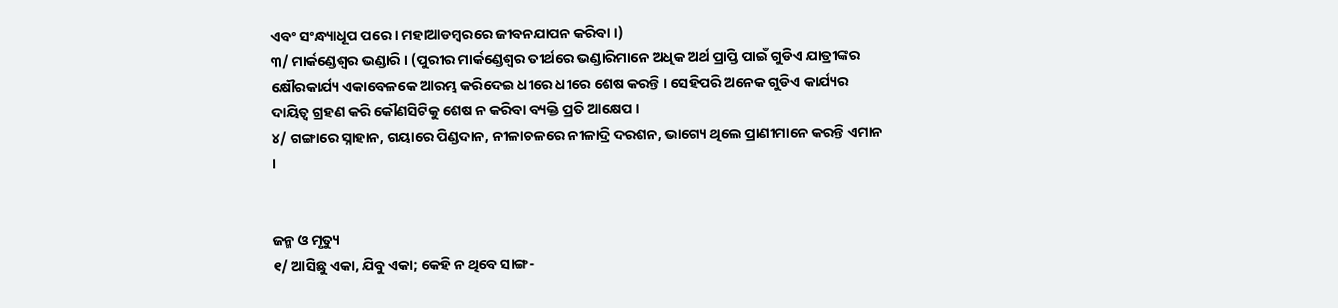ଏବଂ ସଂନ୍ଧ୍ୟାଧୂପ ପରେ । ମହାଆଡମ୍ବରରେ ଜୀବନଯାପନ କରିବା ।)
୩/ ମାର୍କଣ୍ଡେଶ୍ୱର ଭଣ୍ଡାରି । (ପୁରୀର ମାର୍କଣ୍ଡେଶ୍ୱର ତୀର୍ଥରେ ଭଣ୍ଡାରିମାନେ ଅଧିକ ଅର୍ଥ ପ୍ରାପ୍ତି ପାଇଁ ଗୁଡିଏ ଯାତ୍ରୀଙ୍କର କ୍ଷୌରକାର୍ଯ୍ୟ ଏକାବେଳକେ ଆରମ୍ଭ କରିଦେଇ ଧୀରେ ଧୀରେ ଶେଷ କରନ୍ତି । ସେହିପରି ଅନେକ ଗୁଡିଏ କାର୍ଯ୍ୟର ଦାୟିତ୍ୱ ଗ୍ରହଣ କରି କୌଣସିଟିକୁ ଶେଷ ନ କରିବା ବ୍ୟକ୍ତି ପ୍ରତି ଆକ୍ଷେପ ।
୪/ ଗଙ୍ଗାରେ ସ୍ନାହାନ, ଗୟାରେ ପିଣ୍ଡଦାନ, ନୀଳାଚଳରେ ନୀଳାଦ୍ରି ଦରଶନ, ଭାଗ୍ୟେ ଥିଲେ ପ୍ରାଣୀମାନେ କରନ୍ତି ଏମାନ ।


ଜନ୍ମ ଓ ମୃତ୍ୟୁ
୧/ ଆସିଛୁ ଏକା, ଯିବୁ ଏକା; କେହି ନ ଥିବେ ସାଙ୍ଗ-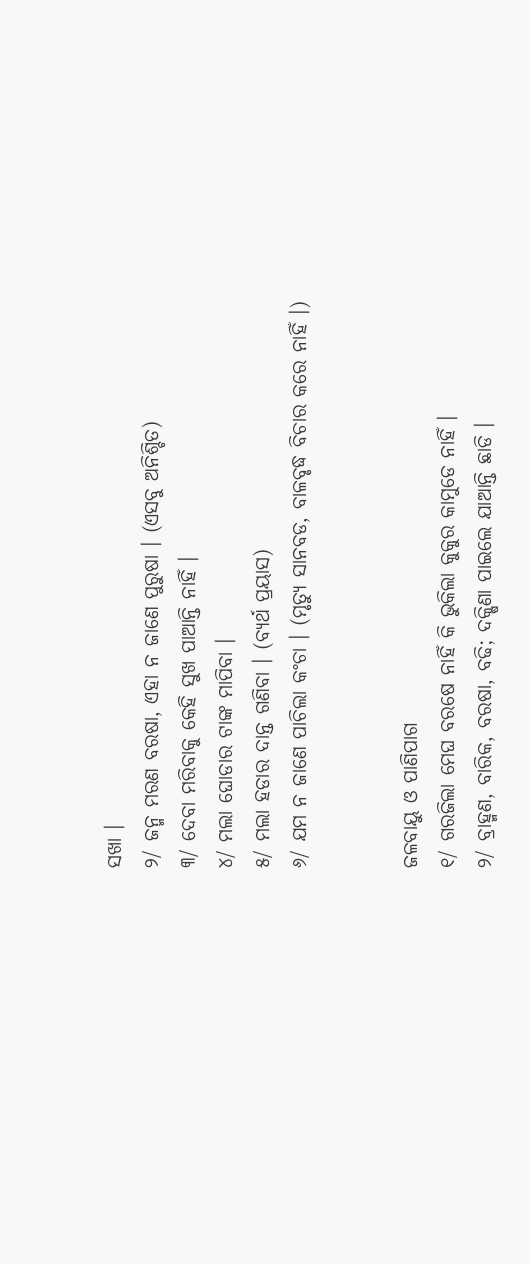ସଖା ।
୨/ ଜନ୍ମ ମରଣ ବରଷା, ଏହା ନ ଜାଣେ ପୁରୁଷା । (ଏସବୁ ଅନିଶ୍ଚିତ)
୩/ ଦେବା ମରିବାକୁ କେହି ସୁଖ ପାଆନ୍ତି ନାହିଁ ।
୪/ ମଲା ଘୋଡାର ଟାଙ୍କ ମାପିବା ।
୫/ ମଲା ହଡାର ଦାନ୍ତ ଗଣିବା । (ବ୍ୟର୍ଥ ପ୍ରୟାସ)
୬/ ଯମ ନ ଜାଣେ ପାଚିଲା କଂଚା । (ମୃତ୍ୟୁ ସାନବଡ, ବାଳବୃଦ୍ଧ ବିଚାର କରେ ନାହିଁ ।)


ଜଳବାୟୁ ଓ ପାଣିପାଗ
୧/ ଗରଜିଲା ମେଘ ବରଷେ ନାହିଁ କି ଭୁକିଲା କୁକୁର କାମୁଡେ ନାହିଁ ।
୨/ ବ୍ରାହ୍ମଣ, ବାରିକ, ବରଷା, ବଢି; ଦକ୍ଷିଣା ପାଇଲେ ଯାଆନ୍ତି ଛାଡି ।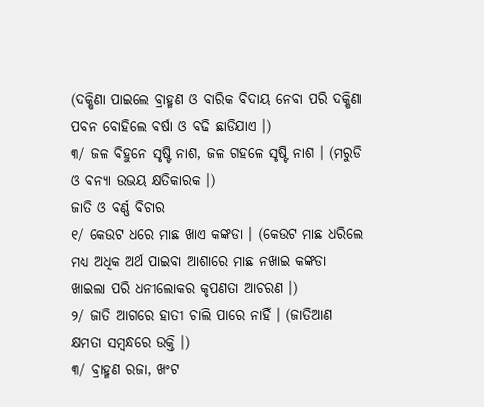(ଦକ୍ଷିଣା ପାଇଲେ ବ୍ରାହ୍ମଣ ଓ ବାରିକ ବିଦାୟ ନେବା ପରି ଦକ୍ଷିଣା ପବନ ବୋହିଲେ ବର୍ଷା ଓ ବଢି ଛାଡିଯାଏ ।)
୩/ ଜଳ ବିହୁନେ ସୃଷ୍ଟି ନାଶ, ଜଳ ଗହଳେ ସୃଷ୍ଟି ନାଶ । (ମରୁଡି ଓ ବନ୍ୟା ଉଭୟ କ୍ଷତିକାରକ ।)
ଜାତି ଓ ବର୍ଣ୍ଣ ବିଚାର
୧/ କେଉଟ ଧରେ ମାଛ ଖାଏ କଙ୍କଡା । (କେଉଟ ମାଛ ଧରିଲେ ମଧ୍ୟ ଅଧିକ ଅର୍ଥ ପାଇବା ଆଶାରେ ମାଛ ନଖାଇ କଙ୍କଡା ଖାଇଲା ପରି ଧନୀଲୋକର କୃପଣତା ଆଚରଣ ।)
୨/ ଜାତି ଆଗରେ ହାତୀ ଚାଲି ପାରେ ନାହିଁ । (ଜାତିଆଣ କ୍ଷମତା ସମ୍ବନ୍ଧରେ ଉକ୍ତି ।)
୩/ ବ୍ରାହ୍ମଣ ରଜା, ଖଂଟ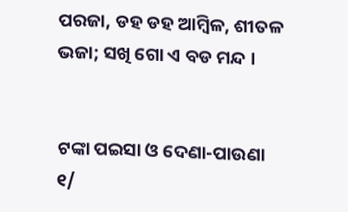ପରଜା, ଡହ ଡହ ଆମ୍ବିଳ, ଶୀତଳ ଭଜା; ସଖି ଗୋ ଏ ବଡ ମନ୍ଦ ।


ଟଙ୍କା ପଇସା ଓ ଦେଣା-ପାଉଣା
୧/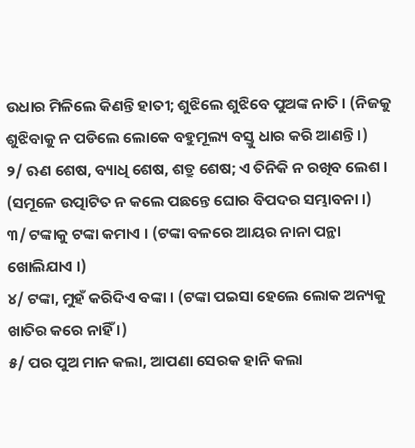ଉଧାର ମିଳିଲେ କିଣନ୍ତି ହାତୀ; ଶୁଝିଲେ ଶୁଝିବେ ପୁଅଙ୍କ ନାତି । (ନିଜକୁ ଶୁଝିବାକୁ ନ ପଡିଲେ ଲୋକେ ବହୁମୂଲ୍ୟ ବସ୍ତୁ ଧାର କରି ଆଣନ୍ତି ।)
୨/ ଋଣ ଶେଷ, ବ୍ୟାଧି ଶେଷ, ଶତ୍ରୁ ଶେଷ; ଏ ତିନିକି ନ ରଖିବ ଲେଶ । (ସମୂଳେ ଉତ୍ପାଟିତ ନ କଲେ ପଛନ୍ତେ ଘୋର ବିପଦର ସମ୍ଭାବନା ।)
୩/ ଟଙ୍କାକୁ ଟଙ୍କା କମାଏ । (ଟଙ୍କା ବଳରେ ଆୟର ନାନା ପନ୍ଥା ଖୋଲିଯାଏ ।)
୪/ ଟଙ୍କା, ମୁହଁ କରିଦିଏ ବଙ୍କା । (ଟଙ୍କା ପଇସା ହେଲେ ଲୋକ ଅନ୍ୟକୁ ଖାତିର କରେ ନାହିଁ ।)
୫/ ପର ପୁଅ ମାନ କଲା, ଆପଣା ସେରକ ହାନି କଲା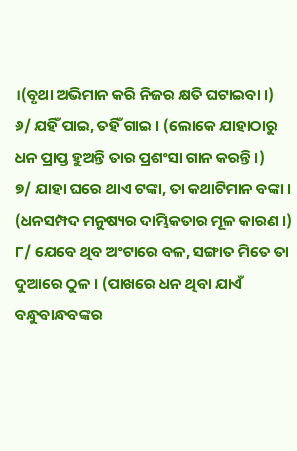।(ବୃଥା ଅଭିମାନ କରି ନିଜର କ୍ଷତି ଘଟାଇବା ।)
୬/ ଯହିଁ ପାଇ, ତହିଁ ଗାଇ । (ଲୋକେ ଯାହାଠାରୁ ଧନ ପ୍ରାପ୍ତ ହୁଅନ୍ତି ତାର ପ୍ରଶଂସା ଗାନ କରନ୍ତି ।)
୭/ ଯାହା ଘରେ ଥାଏ ଟଙ୍କା, ତା କଥାଟିମାନ ବଙ୍କା । (ଧନସମ୍ପଦ ମନୁଷ୍ୟର ଦାମ୍ଭିକତାର ମୂଳ କାରଣ ।)
୮/ ଯେବେ ଥିବ ଅଂଟାରେ ବଳ, ସଙ୍ଗାତ ମିତେ ତା ଦୁଆରେ ଠୁଳ । (ପାଖରେ ଧନ ଥିବା ଯାଏଁ ବନ୍ଧୁବାନ୍ଧବଙ୍କର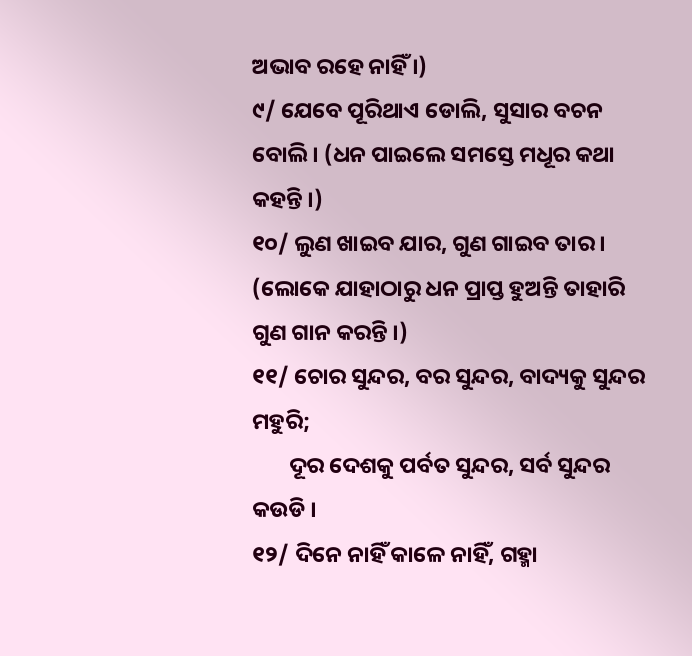ଅଭାବ ରହେ ନାହିଁ ।)
୯/ ଯେବେ ପୂରିଥାଏ ଡୋଲି, ସୁସାର ବଚନ ବୋଲି । (ଧନ ପାଇଲେ ସମସ୍ତେ ମଧୂର କଥା କହନ୍ତି ।)
୧୦/ ଲୁଣ ଖାଇବ ଯାର, ଗୁଣ ଗାଇବ ତାର । (ଲୋକେ ଯାହାଠାରୁ ଧନ ପ୍ରାପ୍ତ ହୁଅନ୍ତି ତାହାରି ଗୁଣ ଗାନ କରନ୍ତି ।)
୧୧/ ଚୋର ସୁନ୍ଦର, ବର ସୁନ୍ଦର, ବାଦ୍ୟକୁ ସୁନ୍ଦର ମହୁରି;
       ଦୂର ଦେଶକୁ ପର୍ବତ ସୁନ୍ଦର, ସର୍ବ ସୁନ୍ଦର କଉଡି ।
୧୨/ ଦିନେ ନାହିଁ କାଳେ ନାହିଁ, ଗହ୍ମା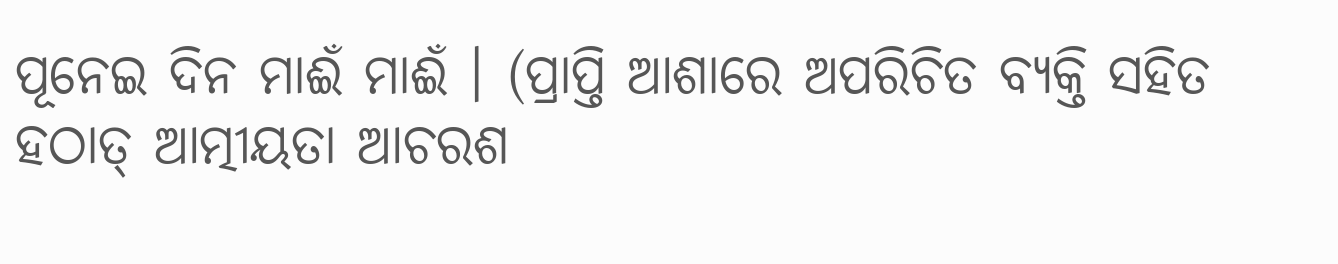ପୂନେଇ ଦିନ ମାଈଁ ମାଈଁ । (ପ୍ରାପ୍ତି ଆଶାରେ ଅପରିଚିତ ବ୍ୟକ୍ତି ସହିତ ହଠାତ୍ ଆତ୍ମୀୟତା ଆଚରଶ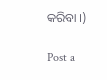କରିବା ।)

Post a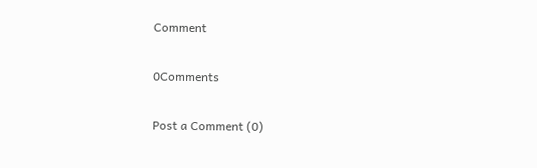Comment

0Comments

Post a Comment (0)